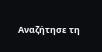Αναζήτησε τη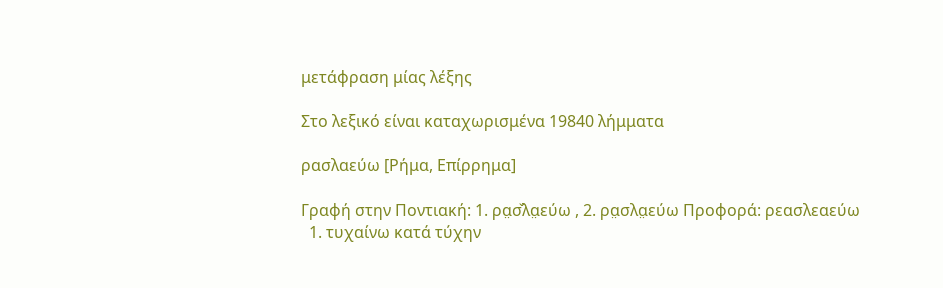μετάφραση μίας λέξης

Στο λεξικό είναι καταχωρισμένα 19840 λήμματα

ρασλαεύω [Ρήμα, Επίρρημα]

Γραφή στην Ποντιακή: 1. ρα̤σ̌λα̤εύω , 2. ρα̤σλα̤εύω Προφορά: ρεασλεαεύω
  1. τυχαίνω κατά τύχην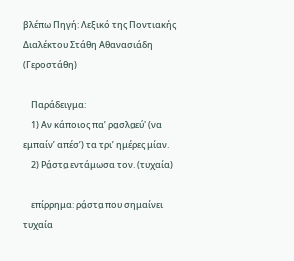βλέπω Πηγή: Λεξικό της Ποντιακής Διαλέκτου Στάθη Αθανασιάδη (Γεροστάθη)

    Παράδειγμα:
    1) Αν κάποιος πα’ ρα̤σλα̤εύ' (να εμπαίν’ απέσ’) τα τρι’ ημέρες μίαν.
    2) Ρά̤στα̤ εντάμωσα τον. (τυχαία)

    επίρρημα: ρά̤στα̤ που σημαίνει τυχαία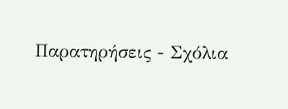Παρατηρήσεις - Σχόλια